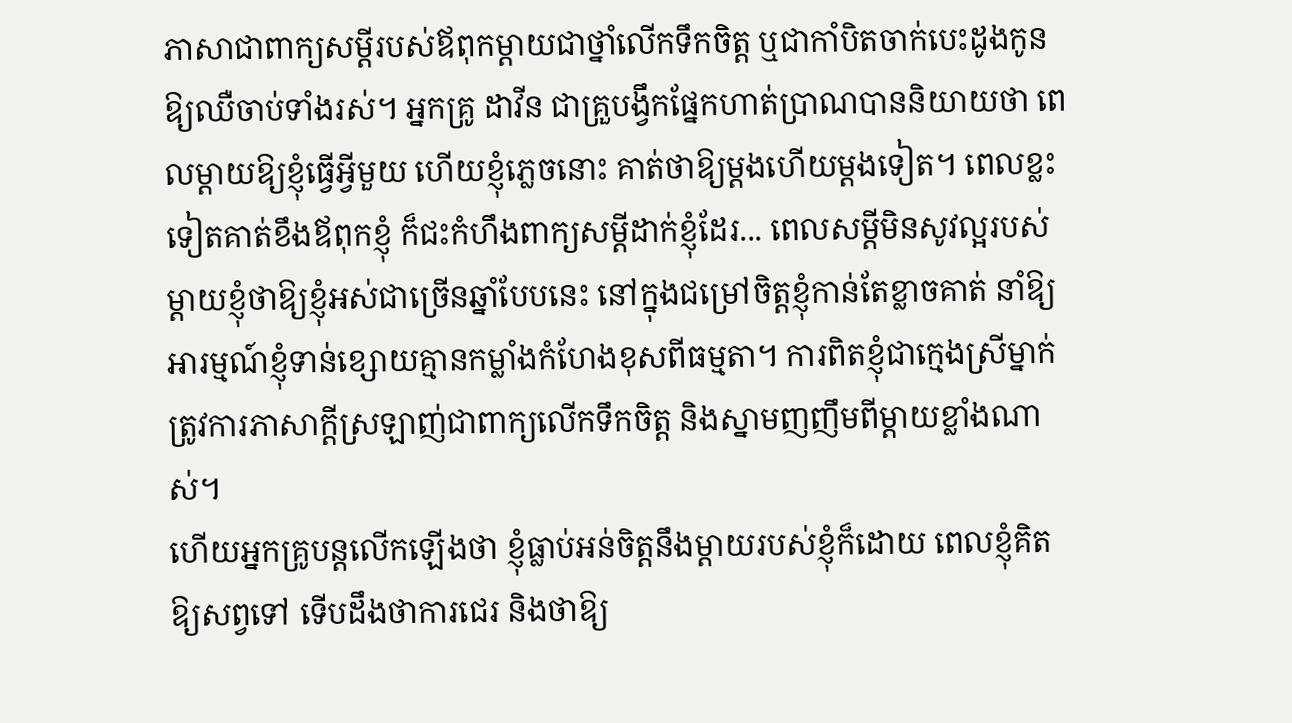ភាសាជាពាក្យសម្តីរបស់ឪពុកម្តាយជាថ្នាំលើកទឹកចិត្ត ឬជាកាំបិតចាក់បេះដូងកូនឱ្យឈឺចាប់ទាំងរស់។ អ្នកគ្រូ ដាវីន ជាគ្រួបង្វឹកផ្នែកហាត់ប្រាណបាននិយាយថា ពេលម្តាយឱ្យខ្ញុំធ្វើអ្វីមួយ ហើយខ្ញុំភ្លេចនោះ គាត់ថាឱ្យម្តងហើយម្តងទៀត។ ពេលខ្លះទៀតគាត់ខឹងឪពុកខ្ញុំ ក៏ជះកំហឹងពាក្យសម្តីដាក់ខ្ញុំដែរ... ពេលសម្តីមិនសូវល្អរបស់ម្តាយខ្ញុំថាឱ្យខ្ញុំអស់ជាច្រើនឆ្នាំបែបនេះ នៅក្នុងជម្រៅចិត្តខ្ញុំកាន់តែខ្លាចគាត់ នាំឱ្យអារម្មណ៍ខ្ញុំទាន់ខ្សោយគ្មានកម្លាំងកំហែងខុសពីធម្មតា។ ការពិតខ្ញុំជាក្មេងស្រីម្នាក់ត្រូវការភាសាក្តីស្រឡាញ់ជាពាក្យលើកទឹកចិត្ត និងស្នាមញញឹមពីម្តាយខ្លាំងណាស់។
ហើយអ្នកគ្រូបន្តលើកឡើងថា ខ្ញុំធ្លាប់អន់ចិត្តនឹងម្តាយរបស់ខ្ញុំក៏ដោយ ពេលខ្ញុំគិតឱ្យសព្វទៅ ទើបដឹងថាការជេរ និងថាឱ្យ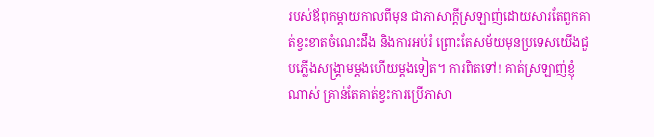របស់ឪពុកម្តាយកាលពីមុន ជាភាសាក្តីស្រឡាញ់ដោយសារតែពួកគាត់ខ្វះខាតចំណេះដឹង និងការអប់រំ ព្រោះតែសម័យមុនប្រទេសយើងជួបភ្លើងសង្រ្គាមម្តងហើយម្តងទៀត។ ការពិតទៅ! គាត់ស្រឡាញ់ខ្ញុំណាស់ គ្រាន់តែគាត់ខ្វះការប្រើភាសា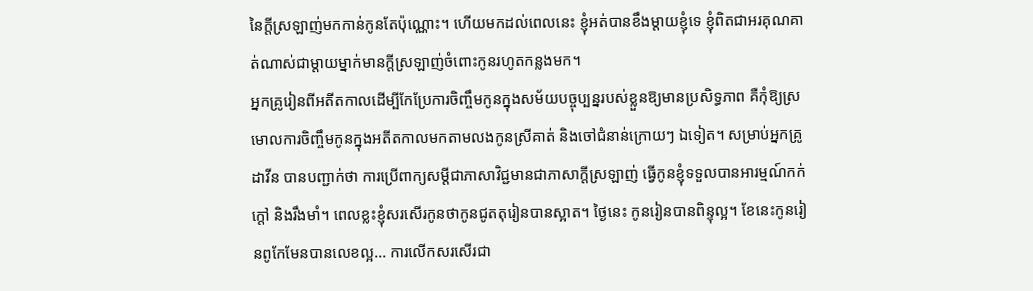នៃក្តីស្រឡាញ់មកកាន់កូនតែប៉ុណ្ណោះ។ ហើយមកដល់ពេលនេះ ខ្ញុំអត់បានខឹងម្តាយខ្ញុំទេ ខ្ញុំពិតជាអរគុណគាត់ណាស់ជាម្តាយម្នាក់មានក្តីស្រឡាញ់ចំពោះកូនរហូតកន្លងមក។
អ្នកគ្រូរៀនពីអតីតកាលដើម្បីកែប្រែការចិញ្ចឹមកូនក្នុងសម័យបច្ចុប្បន្នរបស់ខ្លួនឱ្យមានប្រសិទ្ធភាព គឺកុំឱ្យស្រមោលការចិញ្ចឹមកូនក្នុងអតីតកាលមកតាមលងកូនស្រីគាត់ និងចៅជំនាន់ក្រោយៗ ឯទៀត។ សម្រាប់អ្នកគ្រូ ដាវីន បានបញ្ជាក់ថា ការប្រើពាក្យសម្តីជាភាសាវិជ្ជមានជាភាសាក្តីស្រឡាញ់ ធ្វើកូនខ្ញុំទទួលបានអារម្មណ៍កក់ក្តៅ និងរឹងមាំ។ ពេលខ្លះខ្ញុំសរសើរកូនថាកូនជូតតុរៀនបានស្អាត។ ថ្ងៃនេះ កូនរៀនបានពិន្ទុល្អ។ ខែនេះកូនរៀនពូកែមែនបានលេខល្អ... ការលើកសរសើរជា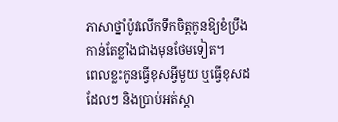ភាសាថ្នាំប៉ូវលើកទឹកចិត្តកូនឱ្យខំប្រឹងកាន់តែខ្លាំងជាងមុនថែមទៀត។
ពេលខ្លះកូនធ្វើខុសអ្វីមួយ ឬធ្វើខុសដដែលៗ និងប្រាប់អត់ស្តា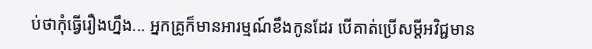ប់ថាកុំធ្វើរឿងហ្នឹង... អ្នកគ្រូក៏មានអារម្មណ៍ខឹងកូនដែរ បើគាត់ប្រើសម្តីអវិជ្ជមាន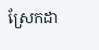ស្រែកដា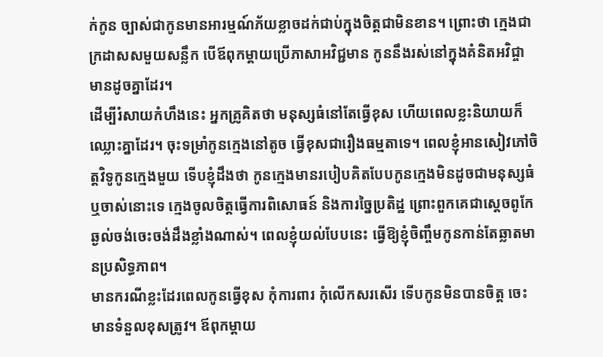ក់កូន ច្បាស់ជាកូនមានអារម្មណ៍ភ័យខ្លាចដក់ជាប់ក្នុងចិត្តជាមិនខាន។ ព្រោះថា ក្មេងជាក្រដាសសមួយសន្លឹក បើឪពុកម្តាយប្រើភាសាអវិជ្ជមាន កូននឹងរស់នៅក្នុងគំនិតអវិជ្ចាមានដូចគ្នាដែរ។
ដើម្បីរំសាយកំហឹងនេះ អ្នកគ្រូគិតថា មនុស្សធំនៅតែធ្វើខុស ហើយពេលខ្លះនិយាយក៏ឈ្លោះគ្នាដែរ។ ចុះទម្រាំកូនក្មេងនៅតូច ធ្វើខុសជារឿងធម្មតាទេ។ ពេលខ្ញុំអានសៀវភៅចិត្តវិទូកូនក្មេងមួយ ទើបខ្ញុំដឹងថា កូនក្មេងមានរបៀបគិតបែបកូនក្មេងមិនដូចជាមនុស្សធំឬចាស់នោះទេ ក្មេងចូលចិត្តធ្វើការពិសោធន៍ និងការច្នៃប្រតិដ្ឋ ព្រោះពួកគេជាស្តេចពូកែឆ្ងល់ចង់ចេះចង់ដឹងខ្លាំងណាស់។ ពេលខ្ញុំយល់បែបនេះ ធ្វើឱ្យខ្ញុំចិញ្ចឹមកូនកាន់តែឆ្លាតមានប្រសិទ្ធភាព។
មានករណីខ្លះដែរពេលកូនធ្វើខុស កុំការពារ កុំលើកសរសើរ ទើបកូនមិនបានចិត្ត ចេះមានទំនួលខុសត្រូវ។ ឪពុកម្តាយ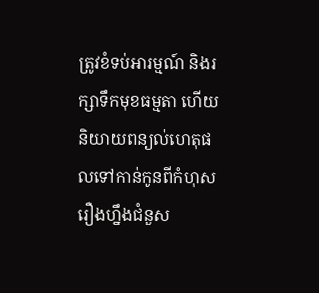ត្រូវខំទប់អារម្មណ៍ និងរក្សាទឹកមុខធម្មតា ហើយនិយាយពន្យល់ហេតុផលទៅកាន់កូនពីកំហុសរឿងហ្នឹងជំនួស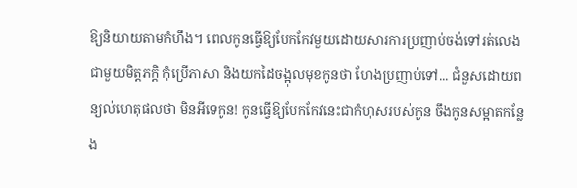ឱ្យនិយាយតាមកំហឹង។ ពេលកូនធ្វើឱ្យបែកកែវមួយដោយសារការប្រញាប់ចង់ទៅរត់លេងជាមួយមិត្តភក្តិ កុំប្រើភាសា និងយកដៃចង្អុលមុខកូនថា ហែងប្រញាប់ទៅ... ជំនួសដោយពន្យល់ហេតុផលថា មិនអីទេកូន! កូនធ្វើឱ្យបែកកែវនេះជាកំហុសរបស់កូន ចឹងកូនសម្អាតកន្លែង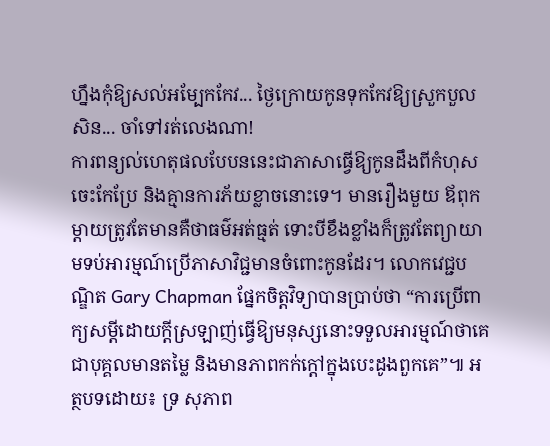ហ្នឹងកុំឱ្យសល់អម្បែកកែវ... ថ្ងៃក្រោយកូនទុកកែវឱ្យស្រួកបួលសិន... ចាំទៅរត់លេងណា!
ការពន្យល់ហេតុផលបែបននេះជាភាសាធ្វើឱ្យកូនដឹងពីកំហុស ចេះកែប្រែ និងគ្មានការភ័យខ្លាចនោះទេ។ មានរឿងមួយ ឪពុកម្តាយត្រូវតែមានគឺថាធម៌អត់ធ្មត់ ទោះបីខឹងខ្លាំងក៏ត្រូវតែព្យាយាមទប់អារម្មណ៍ប្រើភាសាវិជ្ជមានចំពោះកូនដែរ។ លោកវេជ្ជបណ្ឌិត Gary Chapman ផ្នែកចិត្តវិទ្យាបានប្រាប់ថា “ការប្រើពាក្យសម្តីដោយក្តីស្រឡាញ់ធ្វើឱ្យមនុស្សនោះទទួលអារម្មណ៍ថាគេជាបុគ្គលមានតម្លៃ និងមានភាពកក់ក្តៅក្នុងបេះដូងពួកគេ”៕ អត្ថបទដោយ៖ ទ្រ សុភាព